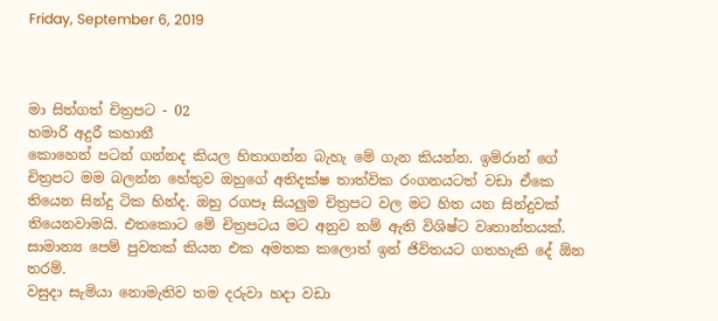Friday, September 6, 2019



මා සිත්ගත් චිත්‍රපට - 02
හමාරි අදුරී කහානී
කොහෙන් පටන් ගන්නද කියල හිතාගන්න බැහැ මේ ගැන කියන්න. ඉම්රාන් ගේ චිත්‍රපට මම බලන්න හේතුව ඔහුගේ අතිදක්ෂ තාත්වික රංගනයටත් වඩා ඒකෙ තියෙන සින්දු ටික හින්ද. ඔහු රගපෑ සියලුම චිත්‍රපට වල මට හිත යන සින්දුවක් තියෙනවාමයි. එතකොට මේ චිත්‍රපටය මට අනුව නම් ඇති විශිෂ්ට වෘතාන්තයක්. සාමාන්‍ය පෙම් පුවතක් කියන එක අමතක කලොත් ඉන් ජිවිතයට ගතහැකි දේ ඕන තරම්.
වසුදා සැමියා නොමැතිව තම දරුවා හදා වඩා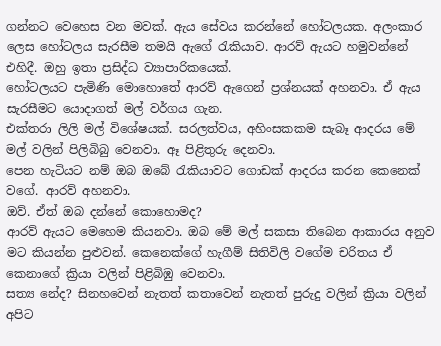ගන්නට වෙහෙස වන මවක්. ඇය සේවය කරන්නේ හෝටලයක. අලංකාර ලෙස හෝටලය සැරසීම තමයි ඇගේ රැකියාව. ආරව් ඇයට හමුවන්නේ එහිදී. ඔහු ඉතා ප්‍රසිද්ධ ව්‍යාපාරිකයෙක්.
හෝටලයට පැමිණි මොහොතේ ආරව් ඇගෙන් ප්‍රශ්නයක් අහනවා. ඒ ඇය සැරසීමට යොදාගත් මල් වර්ගය ගැන.
එක්තරා ලිලි මල් විශේෂයක්. සරලත්වය, අහිංසකකම සැබෑ ආදරය මේ මල් වලින් පිලිබිබු වෙනවා. ඈ පිළිතුරු දෙනවා.
පෙන හැටියට නම් ඔබ ඔබේ රැකියාවට ගොඩක් ආදරය කරන කෙනෙක් වගේ. ආරව් අහනවා.
ඔව්. ඒත් ඔබ දන්නේ කොහොමද?
ආරව් ඇයට මෙහෙම කියනවා. ඔබ මේ මල් සකසා තිබෙන ආකාරය අනුව මට කියන්න පුළුවන්. කෙනෙක්ගේ හැගීම් සිතිවිලි වගේම චරිතය ඒ කෙනාගේ ක්‍රියා වලින් පිළිබිඹු වෙනවා.
සත්‍ය නේද? සිනහවෙන් නැතත් කතාවෙන් නැතත් පුරුදු වලින් ක්‍රියා වලින් අපිට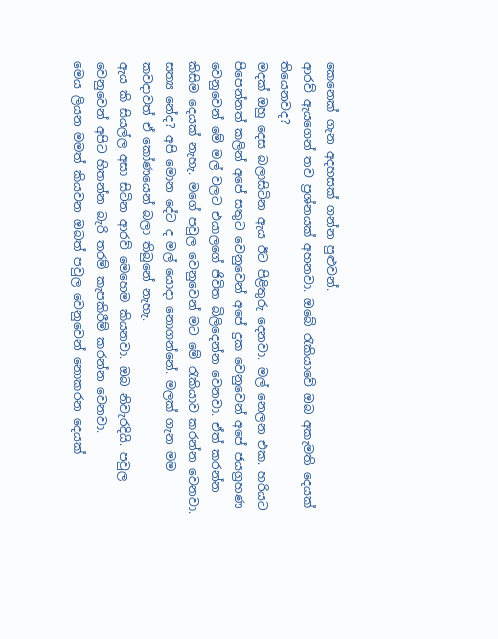කෙනෙක් ගැන අදහසක් ගන්න පුළුවන්.
ආරව් ඇයගෙන් තව ප්‍රශ්නයක් අහනවා. ඔබේ රැකියාවේ ඔබ අකැමති දෙයක් තියෙනවද?
මදක් ඔහු දෙස බලාසිටින ඇය ඊට පිළිතුරු දෙනවා. මල් නෙලන එක. හරියට පිපෙන්නත් කලින් අපේ සතුට වෙනුවෙන් අපේ දුක වෙනුවෙන් අපේ ජයග්‍රහණ වෙනුවෙන් මේ මල් වලට එයාලගේ ජිවිත බිලිදෙන්න වෙනවා. ඒත් කරන්න කිසිම දෙයක් නැහැ. මගේ පවුල වෙනුවෙන් මට මේ රැකියාව කරන්න වෙනවා.
සත්‍ය නේද? අපි මොන දේට ද මල් යොදා නොගන්නේ. මලක් ගැන මම කවදාවත් ඒ කෝණයෙන් බලා තිබුනේ නැහැ.
ඇය කි සියල්ල අසා සිටින ආරව් මෙහෙම කියනවා. ඔබ නිවැරදියි. පවුල වෙනුවෙන් අපිට හිතන්න බැරි තරම් කැපකිරීම් කරන්න වෙනවා.
මෙය ලියන මමත් කියවන ඔබත් පවුල වෙනුවෙන් නොකරන දෙයක්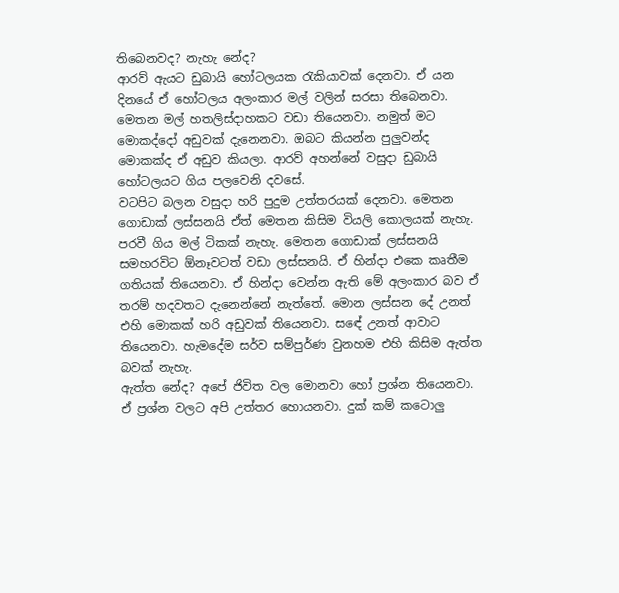තිබෙනවද? නැහැ නේද?
ආරව් ඇයට ඩුබායි හෝටලයක රැකියාවක් දෙනවා. ඒ යන දිනයේ ඒ හෝටලය අලංකාර මල් වලින් සරසා තිබෙනවා.
මෙතන මල් හතලිස්දාහකට වඩා තියෙනවා. නමුත් මට මොකද්දෝ අඩුවක් දැනෙනවා. ඔබට කියන්න පුලුවන්ද මොකක්ද ඒ අඩුව කියලා. ආරව් අහන්නේ වසුදා ඩුබායි හෝටලයට ගිය පලවෙනි දවසේ.
වටපිට බලන වසුදා හරි පුදුම උත්තරයක් දෙනවා. මෙතන ගොඩාක් ලස්සනයි ඒත් මෙතන කිසිම වියලි කොලයක් නැහැ. පරවී ගිය මල් ටිකක් නැහැ. මෙතන ගොඩාක් ලස්සනයි සමහරවිට ඕනෑවටත් වඩා ලස්සනයි. ඒ හින්දා එකෙ කෘතීම ගතියක් තියෙනවා. ඒ හින්දා වෙන්න ඇති මේ අලංකාර බව ඒ තරම් හදවතට දැනෙන්නේ නැත්තේ. මොන ලස්සන දේ උනත් එහි මොකක් හරි අඩුවක් තියෙනවා. සඳේ උනත් ආවාට තියෙනවා. හැමදේම සර්ව සම්පුර්ණ වුනහම එහි කිසිම ඇත්ත බවක් නැහැ.
ඇත්ත නේද? අපේ ජිවිත වල මොනවා හෝ ප්‍රශ්න තියෙනවා. ඒ ප්‍රශ්න වලට අපි උත්තර හොයනවා. දුක් කම් කටොලු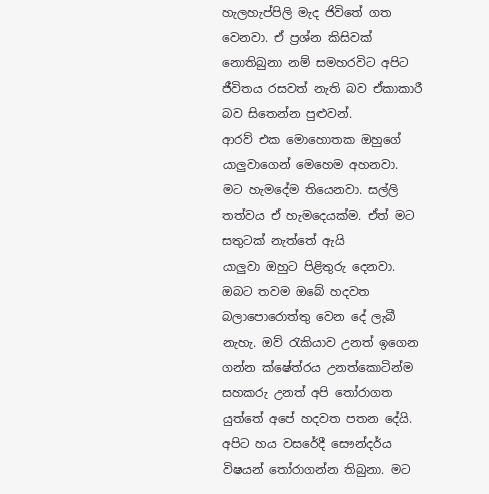හැලහැප්පිලි මැද ජිවිතේ ගත වෙනවා. ඒ ප්‍රශ්න කිසිවක් නොතිබුනා නම් සමහරවිට අපිට ජීවිතය රසවත් නැති බව ඒකාකාරී බව සිතෙන්න පුළුවන්.
ආරව් එක මොහොතක ඔහුගේ යාලුවාගෙන් මෙහෙම අහනවා. මට හැමදේම තියෙනවා. සල්ලි තත්වය ඒ හැමදෙයක්ම. ඒත් මට සතුටක් නැත්තේ ඇයි
යාලුවා ඔහුට පිළිතුරු දෙනවා. ඔබට තවම ඔබේ හදවත බලාපොරොත්තු වෙන දේ ලැබී නැහැ. ඔව් රැකියාව උනත් ඉගෙන ගන්න ක්ෂේත්රය උනත්කොටින්ම සහකරු උනත් අපි තෝරාගත යුත්තේ අපේ හදවත පතන දේයි. අපිට හය වසරේදී සෞන්දර්ය විෂයන් තෝරාගන්න තිබුනා. මට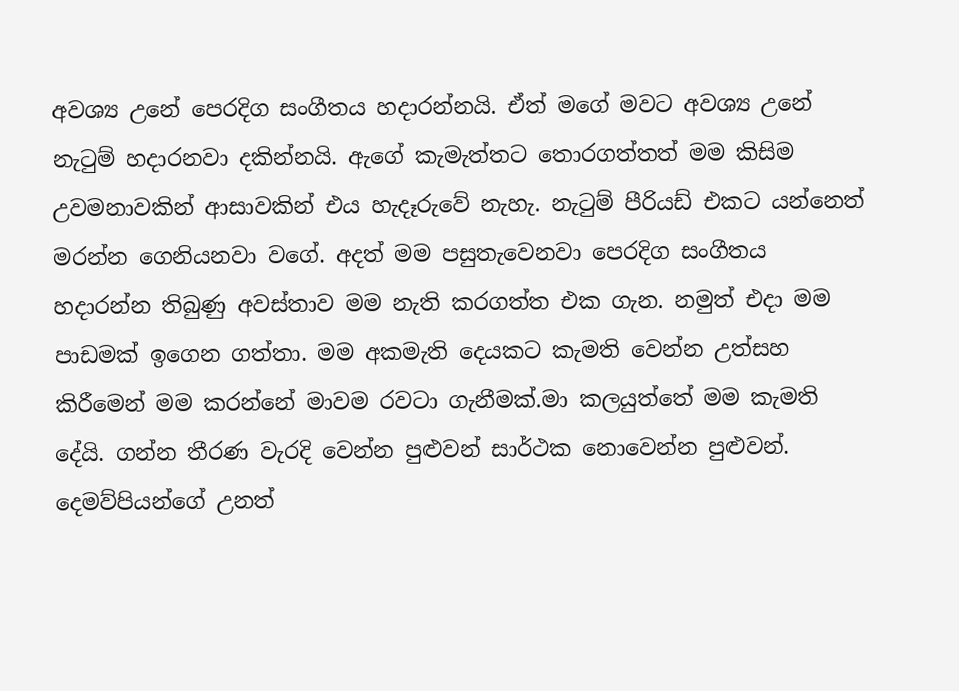අවශ්‍ය උනේ පෙරදිග සංගීතය හදාරන්නයි. ඒත් මගේ මවට අවශ්‍ය උනේ නැටුම් හදාරනවා දකින්නයි. ඇගේ කැමැත්තට තොරගත්තත් මම කිසිම උවමනාවකින් ආසාවකින් එය හැදෑරුවේ නැහැ. නැටුම් පීරියඩ් එකට යන්නෙත් මරන්න ගෙනියනවා වගේ. අදත් මම පසුතැවෙනවා පෙරදිග සංගීතය හදාරන්න තිබුණු අවස්තාව මම නැති කරගත්ත එක ගැන. නමුත් එදා මම පාඩමක් ඉගෙන ගත්තා. මම අකමැති දෙයකට කැමති වෙන්න උත්සහ කිරීමෙන් මම කරන්නේ මාවම රවටා ගැනීමක්.මා කලයුත්තේ මම කැමති දේයි. ගන්න තීරණ වැරදි වෙන්න පුළුවන් සාර්ථක නොවෙන්න පුළුවන්. දෙමව්පියන්ගේ උනත්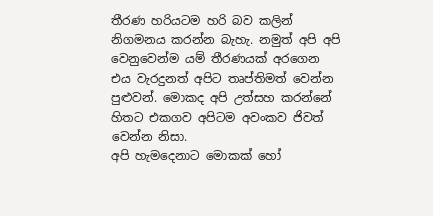තීරණ හරියටම හරි බව කලින් නිගමනය කරන්න බැහැ. නමුත් අපි අපි වෙනුවෙන්ම යම් තීරණයක් අරගෙන එය වැරදුනත් අපිට තෘප්තිමත් වෙන්න පුළුවන්. මොකද අපි උත්සහ කරන්නේ හිතට එකගව අපිටම අවංකව ජිවත් වෙන්න නිසා.
අපි හැමදෙනාට මොකක් හෝ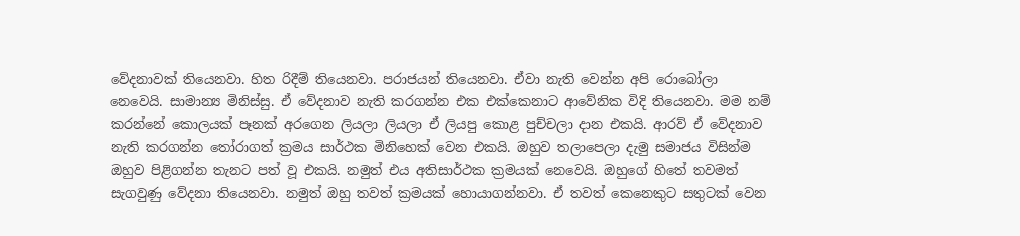වේදනාවක් තියෙනවා. හිත රිදීම් තියෙනවා. පරාජයන් තියෙනවා. ඒවා නැති වෙන්න අපි රොබෝලා නෙවෙයි. සාමාන්‍ය මිනිස්සු. ඒ වේදනාව නැති කරගන්න එක එක්කෙනාට ආවේනික විදි තියෙනවා. මම නම් කරන්නේ කොලයක් පෑනක් අරගෙන ලියලා ලියලා ඒ ලියපු කොළ පුච්චලා දාන එකයි. ආරව් ඒ වේදනාව නැති කරගන්න තෝරාගත් ක්‍රමය සාර්ථක මිනිහෙක් වෙන එකයි. ඔහුව තලාපෙලා දැමු සමාජය විසින්ම ඔහුව පිළිගන්න තැනට පත් වූ එකයි. නමුත් එය අතිසාර්ථක ක්‍රමයක් නෙවෙයි. ඔහුගේ හිතේ තවමත් සැගවුණු වේදනා තියෙනවා. නමුත් ඔහු තවත් ක්‍රමයක් හොයාගන්නවා. ඒ තවත් කෙනෙකුට සතුටක් වෙන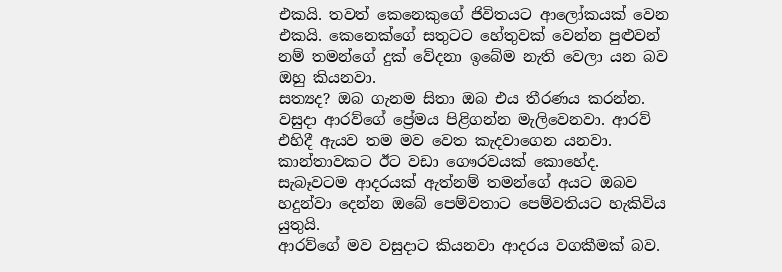එකයි. තවත් කෙනෙකුගේ ජිවිතයට ආලෝකයක් වෙන එකයි. කෙනෙක්ගේ සතුටට හේතුවක් වෙන්න පුළුවන් නම් තමන්ගේ දුක් වේදනා ඉබේම නැති වෙලා යන බව ඔහු කියනවා.
සත්‍යද? ඔබ ගැනම සිතා ඔබ එය තීරණය කරන්න.
වසුදා ආරව්ගේ ප්‍රේමය පිළිගන්න මැලිවෙනවා. ආරව් එහිදී ඇයව තම මව වෙත කැදවාගෙන යනවා. කාන්තාවකට ඊට වඩා ගෞරවයක් කොහේද. සැබෑවටම ආදරයක් ඇත්නම් තමන්ගේ අයට ඔබව හදුන්වා දෙන්න ඔබේ පෙම්වතාට පෙම්වතියට හැකිවිය යුතුයි.
ආරව්ගේ මව වසුදාට කියනවා ආදරය වගකීමක් බව.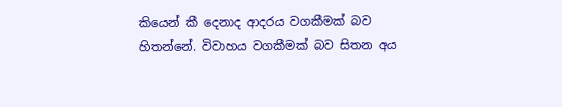කියෙන් කී දෙනාද ආදරය වගකීමක් බව හිතන්නේ. විවාහය වගකීමක් බව සිතන අය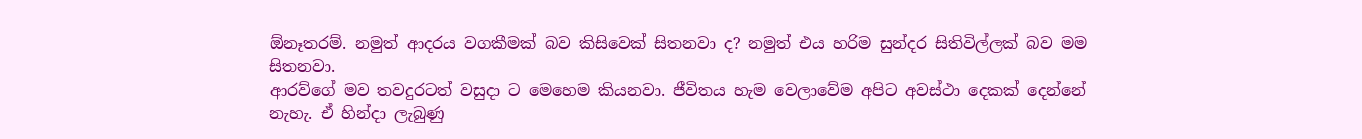ඕනෑතරම්. නමුත් ආදරය වගකීමක් බව කිසිවෙක් සිතනවා ද? නමුත් එය හරිම සුන්දර සිතිවිල්ලක් බව මම සිතනවා.
ආරව්ගේ මව තවදුරටත් වසුදා ට මෙහෙම කියනවා. ජීවිතය හැම වෙලාවේම අපිට අවස්ථා දෙකක් දෙන්නේ නැහැ. ඒ හින්දා ලැබුණු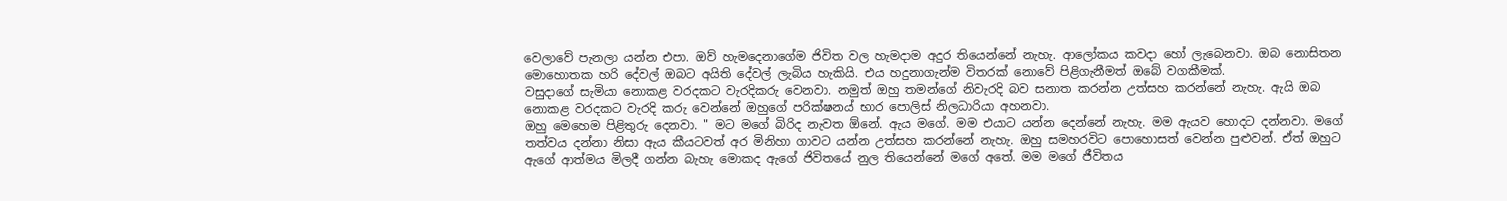වෙලාවේ පැනලා යන්න එපා. ඔව් හැමදෙනාගේම ජිවිත වල හැමදාම අදුර තියෙන්නේ නැහැ. ආලෝකය කවදා හෝ ලැබෙනවා. ඔබ නොසිතන මොහොතක හරි දේවල් ඔබට අයිති දේවල් ලැබිය හැකියි. එය හදුනාගැන්ම විතරක් නොවේ පිළිගැනීමත් ඔබේ වගකීමක්.
වසුදාගේ සැමියා නොකළ වරදකට වැරදිකරු වෙනවා. නමුත් ඔහු තමන්ගේ නිවැරදි බව සනාත කරන්න උත්සහ කරන්නේ නැහැ. ඇයි ඔබ නොකළ වරදකට වැරදි කරු වෙන්නේ ඔහුගේ පරික්ෂනය් භාර පොලිස් නිලධාරියා අහනවා.
ඔහු මෙහෙම පිළිතුරු දෙනවා. " මට මගේ බිරිද නැවත ඕනේ. ඇය මගේ. මම එයාට යන්න දෙන්නේ නැහැ. මම ඇයව හොදට දන්නවා. මගේ තත්වය දන්නා නිසා ඇය කීයටවත් අර මිනිහා ගාවට යන්න උත්සහ කරන්නේ නැහැ. ඔහු සමහරවිට පොහොසත් වෙන්න පුළුවන්. ඒත් ඔහුට ඇගේ ආත්මය මිලදී ගන්න බැහැ මොකද ඇගේ ජිවිතයේ නුල තියෙන්නේ මගේ අතේ. මම මගේ ජීවිතය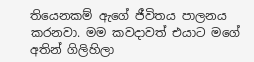තියෙනකම් ඇගේ ජීවිතය පාලනය කරනවා. මම කවදාවත් එයාට මගේ අතින් ගිලිහිලා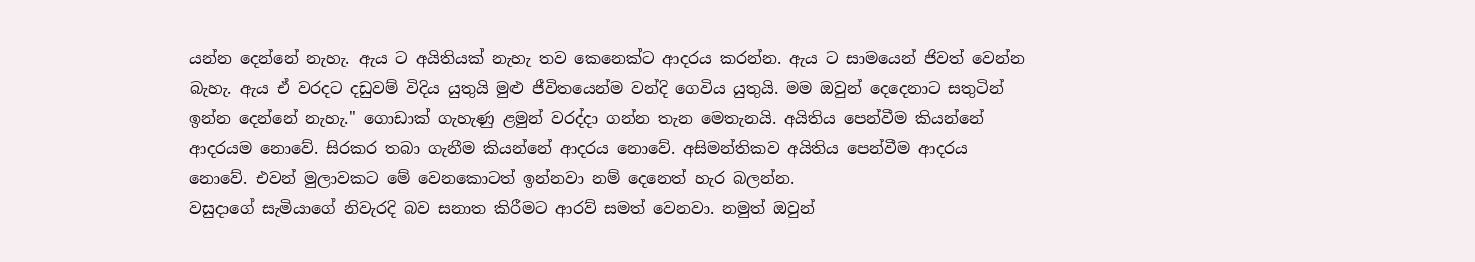යන්න දෙන්නේ නැහැ. ඇය ට අයිතියක් නැහැ තව කෙනෙක්ට ආදරය කරන්න. ඇය ට සාමයෙන් ජිවත් වෙන්න බැහැ. ඇය ඒ වරදට දඩුවම් විදිය යුතුයි මුළු ජීවිතයෙන්ම වන්දි ගෙවිය යුතුයි. මම ඔවුන් දෙදෙනාට සතුටින් ඉන්න දෙන්නේ නැහැ." ගොඩාක් ගැහැණු ළමුන් වරද්දා ගන්න තැන මෙතැනයි. අයිතිය පෙන්වීම කියන්නේ ආදරයම නොවේ. සිරකර තබා ගැනීම කියන්නේ ආදරය නොවේ. අසිමන්තිකව අයිතිය පෙන්වීම ආදරය නොවේ. එවන් මුලාවකට මේ වෙනකොටත් ඉන්නවා නම් දෙනෙත් හැර බලන්න.
වසුදාගේ සැමියාගේ නිවැරදි බව සනාත කිරීමට ආරව් සමත් වෙනවා. නමුත් ඔවුන්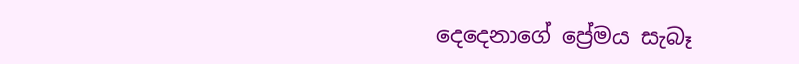දෙදෙනාගේ ප්‍රේමය සැබෑ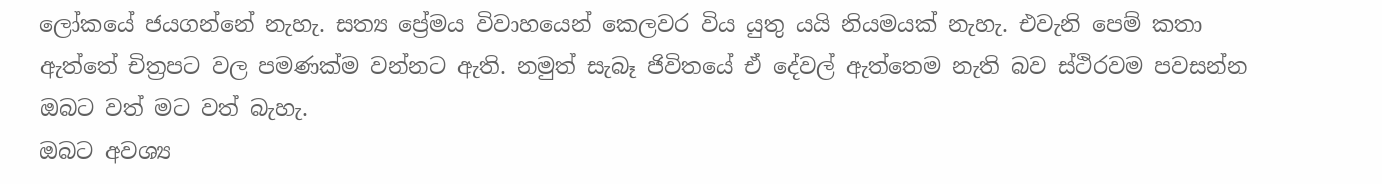ලෝකයේ ජයගන්නේ නැහැ. සත්‍ය ප්‍රේමය විවාහයෙන් කෙලවර විය යුතු යයි නියමයක් නැහැ. එවැනි පෙම් කතා ඇත්තේ චිත්‍රපට වල පමණක්ම වන්නට ඇති. නමුත් සැබෑ ජිවිතයේ ඒ දේවල් ඇත්තෙම නැති බව ස්ථිරවම පවසන්න ඔබට වත් මට වත් බැහැ.
ඔබට අවශ්‍ය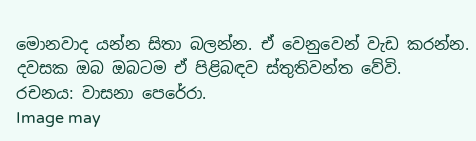මොනවාද යන්න සිතා බලන්න. ඒ වෙනුවෙන් වැඩ කරන්න. දවසක ඔබ ඔබටම ඒ පිළිබඳව ස්තුතිවන්ත වේවි.
රචනය: වාසනා පෙරේරා.
Image may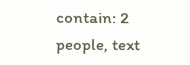contain: 2 people, text